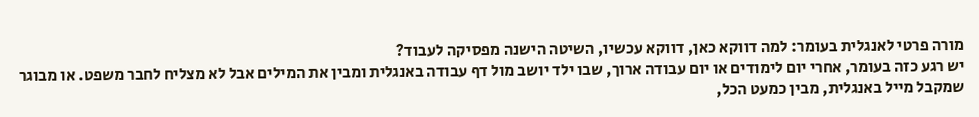מורה פרטי לאנגלית בעומר: למה דווקא כאן, דווקא עכשיו, השיטה הישנה מפסיקה לעבוד?
יש רגע כזה בעומר, אחרי יום לימודים או יום עבודה ארוך, שבו ילד יושב מול דף עבודה באנגלית ומבין את המילים אבל לא מצליח לחבר משפט. או מבוגר שמקבל מייל באנגלית, מבין כמעט הכל,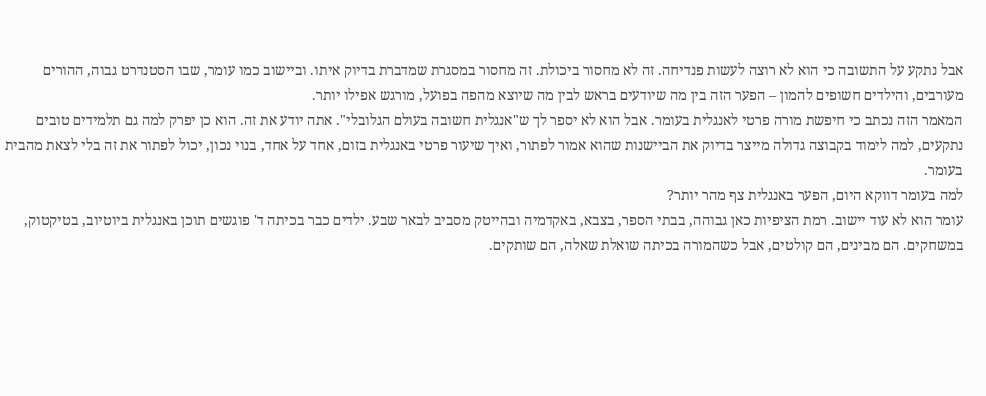אבל נתקע על התשובה כי הוא לא רוצה לעשות פנדיחה. זה לא מחסור ביכולת. זה מחסור במסגרת שמדברת בדיוק איתו. וביישוב כמו עומר, שבו הסטנדרט גבוה, ההורים מעורבים, והילדים חשופים להמון – הפער הזה בין מה שיודעים בראש לבין מה שיוצא מהפה בפועל, מורגש אפילו יותר.
המאמר הזה נכתב כי חיפשת מורה פרטי לאנגלית בעומר. אבל הוא לא יספר לך ש"אנגלית חשובה בעולם הגלובלי". אתה יודע את זה. הוא כן יפרק למה גם תלמידים טובים נתקעים, למה לימוד בקבוצה גדולה מייצר בדיוק את הביישנות שהוא אמור לפתור, ואיך שיעור פרטי באנגלית בזום, אחד על אחד, בנוי נכון, יכול לפתור את זה בלי לצאת מהבית בעומר.
למה בעומר דווקא היום, הפער באנגלית צף מהר יותר?
עומר הוא לא עוד יישוב. רמת הציפיות כאן גבוהה, בבתי הספר, בצבא, באקדמיה ובהייטק מסביב לבאר שבע. ילדים כבר בכיתה ד' פוגשים תוכן באנגלית ביוטיוב, בטיקטוק, במשחקים. הם מבינים, הם קולטים, אבל כשהמורה בכיתה שואלת שאלה, הם שותקים.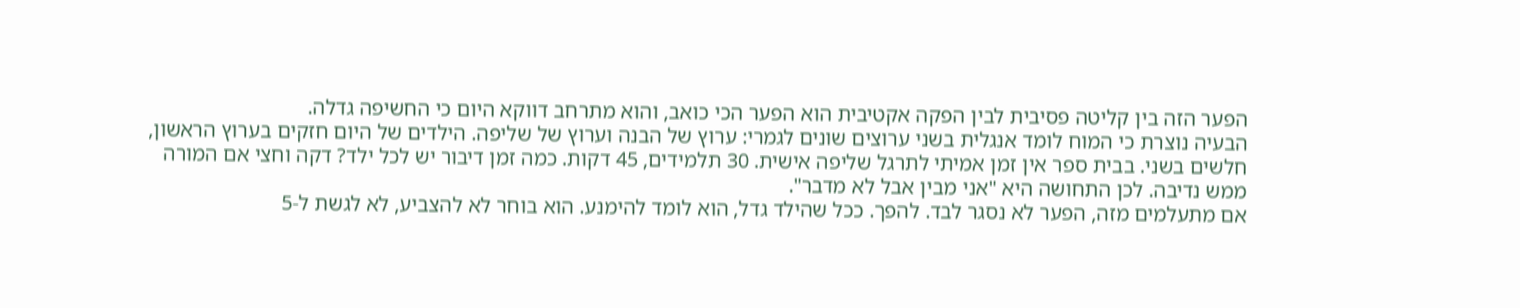הפער הזה בין קליטה פסיבית לבין הפקה אקטיבית הוא הפער הכי כואב, והוא מתרחב דווקא היום כי החשיפה גדלה.
הבעיה נוצרת כי המוח לומד אנגלית בשני ערוצים שונים לגמרי: ערוץ של הבנה וערוץ של שליפה. הילדים של היום חזקים בערוץ הראשון, חלשים בשני. בבית ספר אין זמן אמיתי לתרגל שליפה אישית. 30 תלמידים, 45 דקות. כמה זמן דיבור יש לכל ילד? דקה וחצי אם המורה ממש נדיבה. לכן התחושה היא "אני מבין אבל לא מדבר".
אם מתעלמים מזה, הפער לא נסגר לבד. להפך. ככל שהילד גדל, הוא לומד להימנע. הוא בוחר לא להצביע, לא לגשת ל-5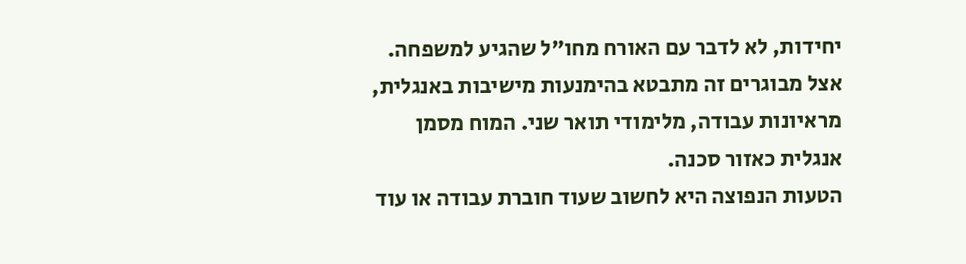יחידות, לא לדבר עם האורח מחו"ל שהגיע למשפחה. אצל מבוגרים זה מתבטא בהימנעות מישיבות באנגלית, מראיונות עבודה, מלימודי תואר שני. המוח מסמן אנגלית כאזור סכנה.
הטעות הנפוצה היא לחשוב שעוד חוברת עבודה או עוד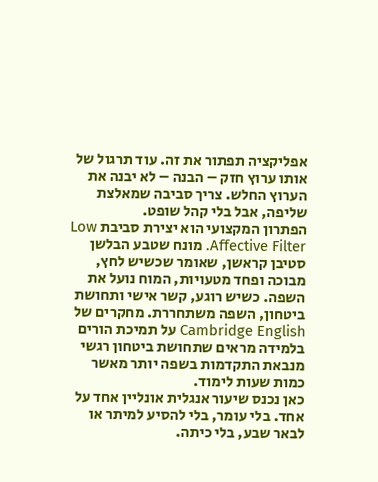אפליקציה תפתור את זה. עוד תרגול של אותו ערוץ חזק – הבנה – לא יבנה את הערוץ החלש. צריך סביבה שמאלצת שליפה, אבל בלי קהל שופט.
הפתרון המקצועי הוא יצירת סביבת Low Affective Filter. מונח שטבע הבלשן סטיבן קראשן, שאומר שכשיש לחץ, מבוכה ופחד מטעויות, המוח נועל את השפה. כשיש רוגע, קשר אישי ותחושת ביטחון, השפה משתחררת. מחקרים של Cambridge English על תמיכת הורים בלמידה מראים שתחושת ביטחון רגשי מנבאת התקדמות בשפה יותר מאשר כמות שעות לימוד.
כאן נכנס שיעור אנגלית אונליין אחד על אחד. בלי עומר, בלי להסיע למיתר או לבאר שבע, בלי כיתה.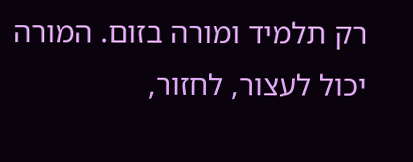רק תלמיד ומורה בזום. המורה יכול לעצור, לחזור,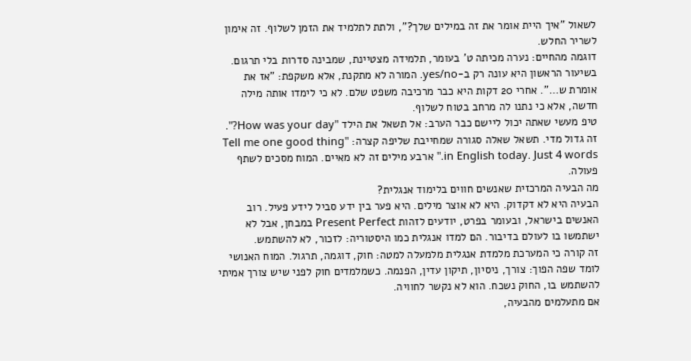לשאול "איך היית אומר את זה במילים שלך?", ולתת לתלמיד את הזמן לשלוף. זה אימון לשריר החלש.
דוגמה מהחיים: נערה מכיתה ט' בעומר, תלמידה מצטיינת, שמבינה סדרות בלי תרגום. בשיעור הראשון היא עונה רק ב-yes/no. המורה לא מתקנת, אלא משקפת: "אז את אומרת ש…". אחרי 20 דקות היא כבר מרכיבה משפט שלם. לא כי לימדו אותה מילה חדשה, אלא כי נתנו לה מרחב בטוח לשלוף.
טיפ מעשי שאתה יכול ליישם כבר הערב: אל תשאל את הילד "How was your day?". זה גדול מדי. תשאל שאלה סגורה שמחייבת שליפה קצרה: "Tell me one good thing in English today. Just 4 words." ארבע מילים זה לא מאיים. המוח מסכים לשתף פעולה.
מה הבעיה המרכזית שאנשים חווים בלימוד אנגלית?
הבעיה היא לא דקדוק. היא לא אוצר מילים. היא פער בין ידע סביל לידע פעיל. רוב האנשים בישראל, ובעומר בפרט, יודעים לזהות Present Perfect במבחן, אבל לא ישתמשו בו לעולם בדיבור. הם למדו אנגלית כמו היסטוריה: לזכור, לא להשתמש.
זה קורה כי המערכת מלמדת אנגלית מלמעלה למטה: חוק, דוגמה, תרגול. המוח האנושי לומד שפה הפוך: צורך, ניסיון, תיקון עדין, הפנמה. כשמלמדים חוק לפני שיש צורך אמיתי להשתמש בו, החוק נשכח. הוא לא נקשר לחוויה.
אם מתעלמים מהבעיה,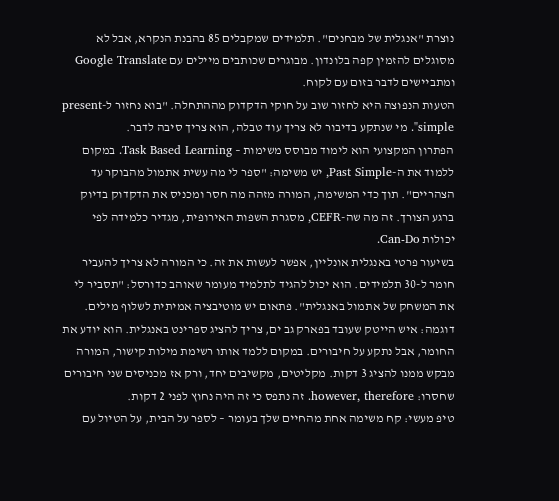נוצרת "אנגלית של מבחנים". תלמידים שמקבלים 85 בהבנת הנקרא, אבל לא מסוגלים להזמין קפה בלונדון. מבוגרים שכותבים מיילים עם Google Translate ומתביישים לדבר בזום עם לקוח.
הטעות הנפוצה היא לחזור שוב על חוקי הדקדוק מההתחלה. "בוא נחזור ל-present simple". מי שנתקע בדיבור לא צריך עוד טבלה, הוא צריך סיבה לדבר.
הפתרון המקצועי הוא לימוד מבוסס משימות – Task Based Learning. במקום ללמוד את ה-Past Simple, יש משימה: "ספר לי מה עשית אתמול מהבוקר עד הצהריים". תוך כדי המשימה, המורה מזהה מה חסר ומכניס את הדקדוק בדיוק ברגע הצורך. זה מה שה-CEFR, מסגרת השפות האירופית, מגדיר כלמידה לפי יכולות Can-Do.
בשיעור פרטי באנגלית אונליין, אפשר לעשות את זה. כי המורה לא צריך להעביר חומר ל-30 תלמידים. הוא יכול להגיד לתלמיד מעומר שאוהב כדורסל: "תסביר לי את המשחק של אתמול באנגלית". פתאום יש מוטיבציה אמיתית לשלוף מילים.
דוגמה: איש הייטק שעובד בפארק גב ים, צריך להציג ספרינט באנגלית. הוא יודע את החומר, אבל נתקע על חיבורים. במקום ללמד אותו רשימת מילות קישור, המורה מבקש ממנו להציג 3 דקות. מקליטים, מקשיבים יחד, ורק אז מכניסים שני חיבורים שחסרו: however, therefore. זה נתפס כי זה היה נחוץ לפני 2 דקות.
טיפ מעשי: קח משימה אחת מהחיים שלך בעומר – לספר על הבית, על הטיול עם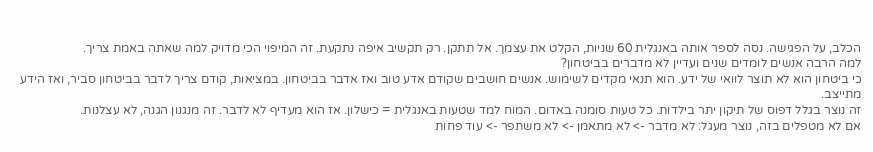הכלב, על הפגישה. נסה לספר אותה באנגלית 60 שניות, הקלט את עצמך. אל תתקן. רק תקשיב איפה נתקעת. זה המיפוי הכי מדויק למה שאתה באמת צריך.
למה הרבה אנשים לומדים שנים ועדיין לא מדברים בביטחון?
כי ביטחון הוא לא תוצר לוואי של ידע. הוא תנאי מקדים לשימוש. אנשים חושבים שקודם אדע טוב ואז אדבר בביטחון. במציאות, קודם צריך לדבר בביטחון סביר, ואז הידע מתייצב.
זה נוצר בגלל דפוס של תיקון יתר בילדות. כל טעות סומנה באדום. המוח למד שטעות באנגלית = כישלון. אז הוא מעדיף לא לדבר. זה מנגנון הגנה, לא עצלנות.
אם לא מטפלים בזה, נוצר מעגל: לא מדבר -> לא מתאמן -> לא משתפר -> עוד פחות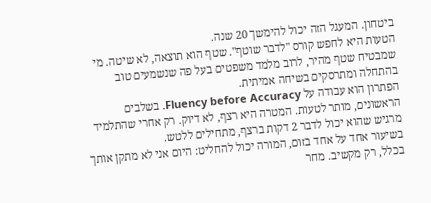ביטחון. המעגל הזה יכול להימשך 20 שנה.
הטעות היא לחפש קורס "לדבר שוטף". שטף הוא תוצאה, לא שיטה. מי שמבטיח שטף מהיר, לרוב מלמד משפטים בעל פה שנשמעים טוב בהתחלה ומתרסקים בשיחה אמיתית.
הפתרון הוא עבודה על Fluency before Accuracy. בשלבים הראשונים, מותר לטעות. המטרה היא רצף, לא דיוק. רק אחרי שהתלמיד מרגיש שהוא יכול לדבר 2 דקות ברצף, מתחילים ללטש.
בשיעור אחד על אחד בזום, המורה יכול להחליט: היום אני לא מתקן אותך בכלל, רק מקשיב. מחר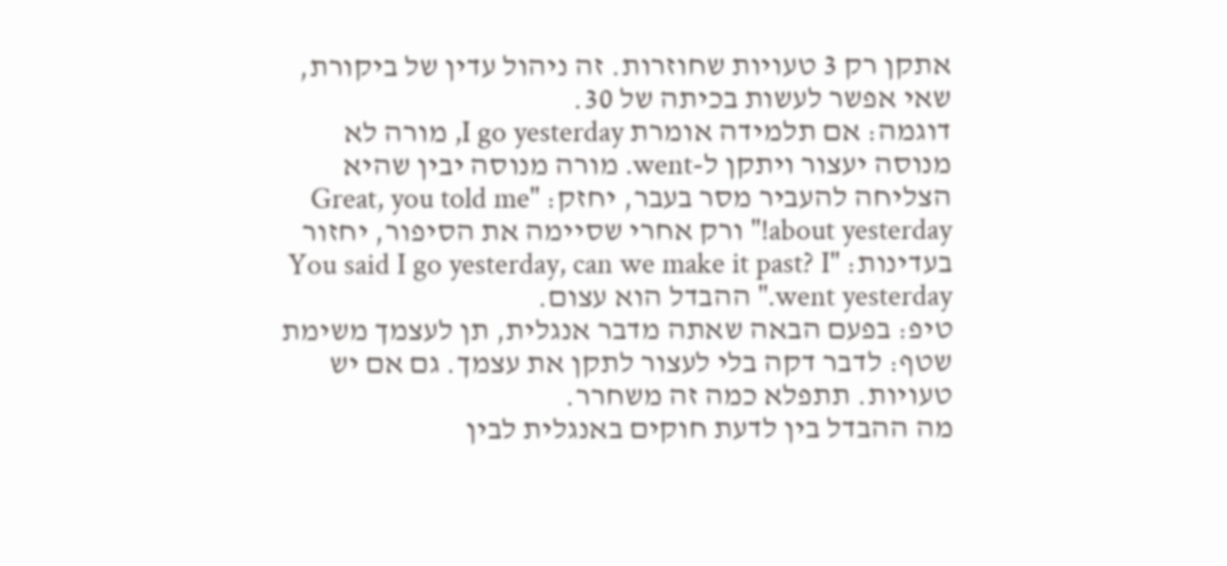אתקן רק 3 טעויות שחוזרות. זה ניהול עדין של ביקורת, שאי אפשר לעשות בכיתה של 30.
דוגמה: אם תלמידה אומרת I go yesterday, מורה לא מנוסה יעצור ויתקן ל-went. מורה מנוסה יבין שהיא הצליחה להעביר מסר בעבר, יחזק: "Great, you told me about yesterday!" ורק אחרי שסיימה את הסיפור, יחזור בעדינות: "You said I go yesterday, can we make it past? I went yesterday." ההבדל הוא עצום.
טיפ: בפעם הבאה שאתה מדבר אנגלית, תן לעצמך משימת שטף: לדבר דקה בלי לעצור לתקן את עצמך. גם אם יש טעויות. תתפלא כמה זה משחרר.
מה ההבדל בין לדעת חוקים באנגלית לבין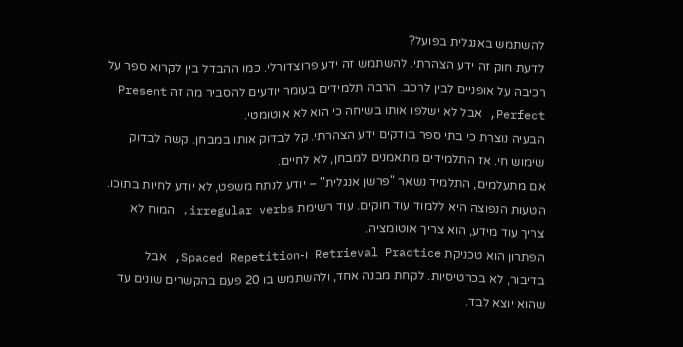להשתמש באנגלית בפועל?
לדעת חוק זה ידע הצהרתי. להשתמש זה ידע פרוצדורלי. כמו ההבדל בין לקרוא ספר על רכיבה על אופניים לבין לרכב. הרבה תלמידים בעומר יודעים להסביר מה זה Present Perfect, אבל לא ישלפו אותו בשיחה כי הוא לא אוטומטי.
הבעיה נוצרת כי בתי ספר בודקים ידע הצהרתי. קל לבדוק אותו במבחן. קשה לבדוק שימוש חי. אז התלמידים מתאמנים למבחן, לא לחיים.
אם מתעלמים, התלמיד נשאר "פרשן אנגלית" – יודע לנתח משפט, לא יודע לחיות בתוכו.
הטעות הנפוצה היא ללמוד עוד חוקים. עוד רשימת irregular verbs. המוח לא צריך עוד מידע, הוא צריך אוטומציה.
הפתרון הוא טכניקת Retrieval Practice ו-Spaced Repetition, אבל בדיבור, לא בכרטיסיות. לקחת מבנה אחד, ולהשתמש בו 20 פעם בהקשרים שונים עד שהוא יוצא לבד.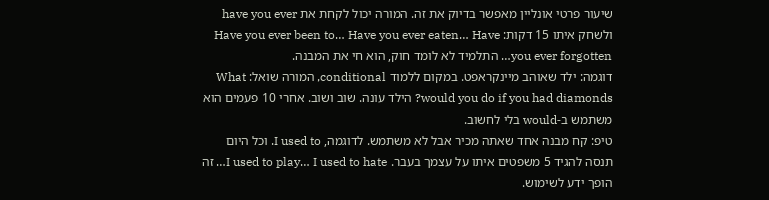שיעור פרטי אונליין מאפשר בדיוק את זה. המורה יכול לקחת את have you ever ולשחק איתו 15 דקות: Have you ever been to… Have you ever eaten… Have you ever forgotten… התלמיד לא לומד חוק, הוא חי את המבנה.
דוגמה: ילד שאוהב מיינקראפט. במקום ללמוד conditional, המורה שואל: What would you do if you had diamonds? הילד עונה. שוב ושוב. אחרי 10 פעמים הוא משתמש ב-would בלי לחשוב.
טיפ: קח מבנה אחד שאתה מכיר אבל לא משתמש. לדוגמה, I used to. וכל היום תנסה להגיד 5 משפטים איתו על עצמך בעבר. I used to play… I used to hate… זה הופך ידע לשימוש.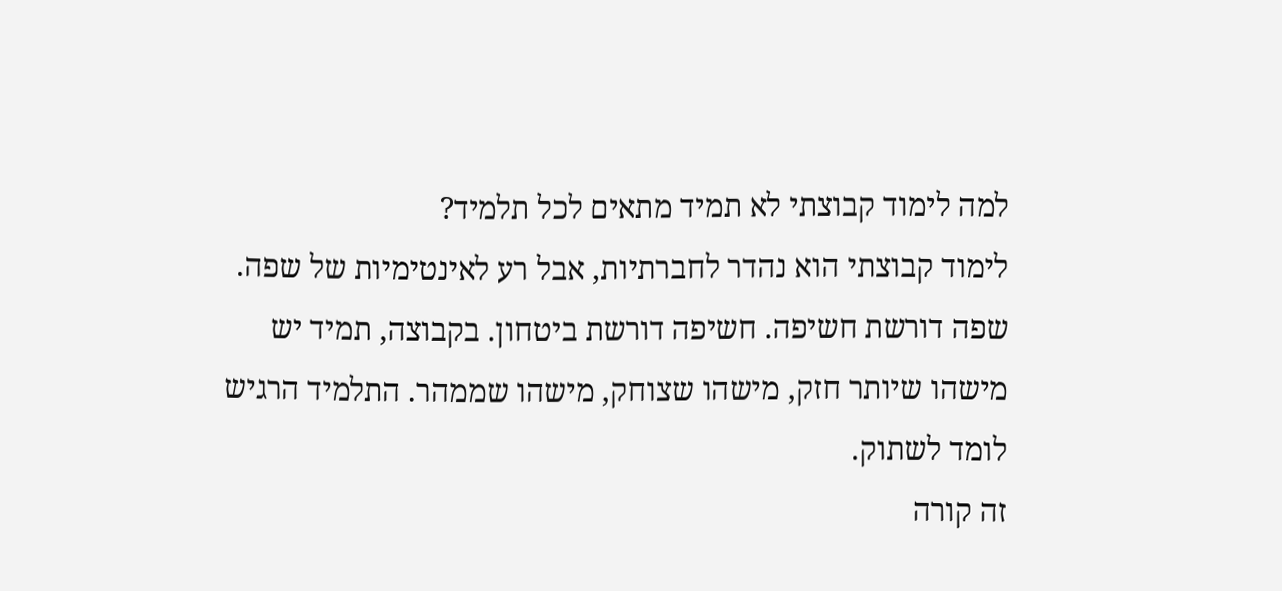למה לימוד קבוצתי לא תמיד מתאים לכל תלמיד?
לימוד קבוצתי הוא נהדר לחברתיות, אבל רע לאינטימיות של שפה. שפה דורשת חשיפה. חשיפה דורשת ביטחון. בקבוצה, תמיד יש מישהו שיותר חזק, מישהו שצוחק, מישהו שממהר. התלמיד הרגיש לומד לשתוק.
זה קורה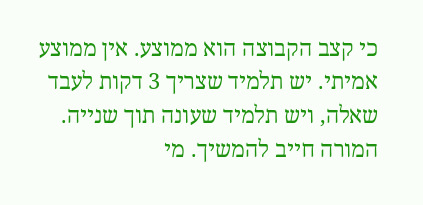כי קצב הקבוצה הוא ממוצע. אין ממוצע אמיתי. יש תלמיד שצריך 3 דקות לעבד שאלה, ויש תלמיד שעונה תוך שנייה. המורה חייב להמשיך. מי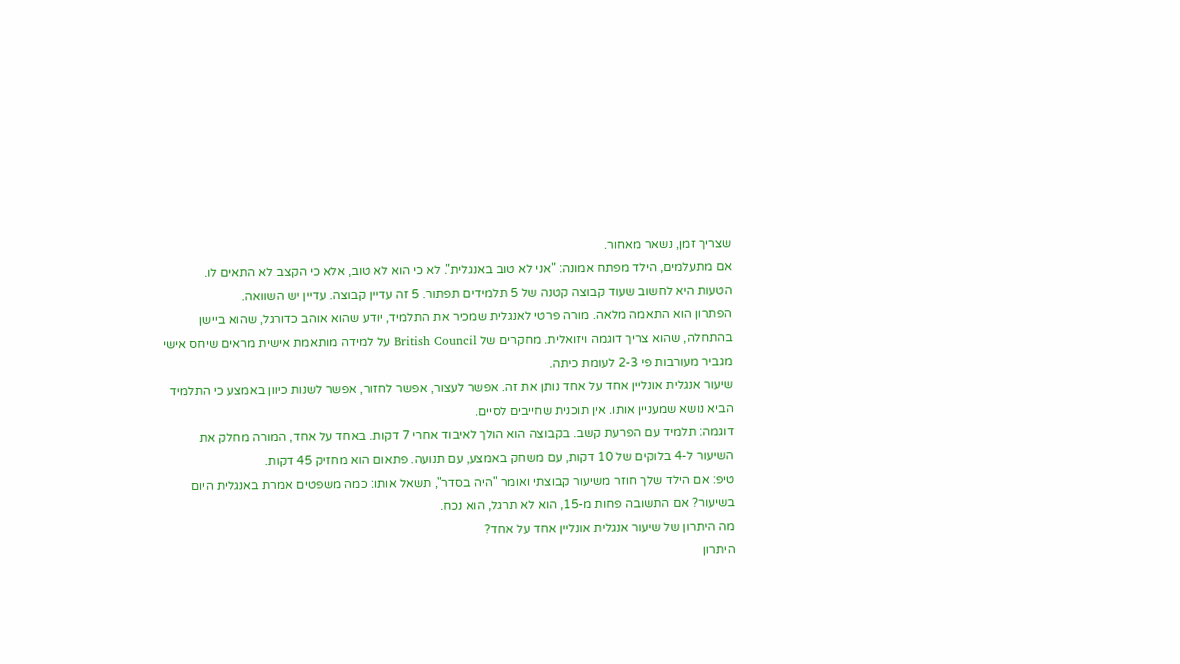שצריך זמן, נשאר מאחור.
אם מתעלמים, הילד מפתח אמונה: "אני לא טוב באנגלית". לא כי הוא לא טוב, אלא כי הקצב לא התאים לו.
הטעות היא לחשוב שעוד קבוצה קטנה של 5 תלמידים תפתור. 5 זה עדיין קבוצה. עדיין יש השוואה.
הפתרון הוא התאמה מלאה. מורה פרטי לאנגלית שמכיר את התלמיד, יודע שהוא אוהב כדורגל, שהוא ביישן בהתחלה, שהוא צריך דוגמה ויזואלית. מחקרים של British Council על למידה מותאמת אישית מראים שיחס אישי מגביר מעורבות פי 2-3 לעומת כיתה.
שיעור אנגלית אונליין אחד על אחד נותן את זה. אפשר לעצור, אפשר לחזור, אפשר לשנות כיוון באמצע כי התלמיד הביא נושא שמעניין אותו. אין תוכנית שחייבים לסיים.
דוגמה: תלמיד עם הפרעת קשב. בקבוצה הוא הולך לאיבוד אחרי 7 דקות. באחד על אחד, המורה מחלק את השיעור ל-4 בלוקים של 10 דקות, עם משחק באמצע, עם תנועה. פתאום הוא מחזיק 45 דקות.
טיפ: אם הילד שלך חוזר משיעור קבוצתי ואומר "היה בסדר", תשאל אותו: כמה משפטים אמרת באנגלית היום בשיעור? אם התשובה פחות מ-15, הוא לא תרגל, הוא נכח.
מה היתרון של שיעור אנגלית אונליין אחד על אחד?
היתרון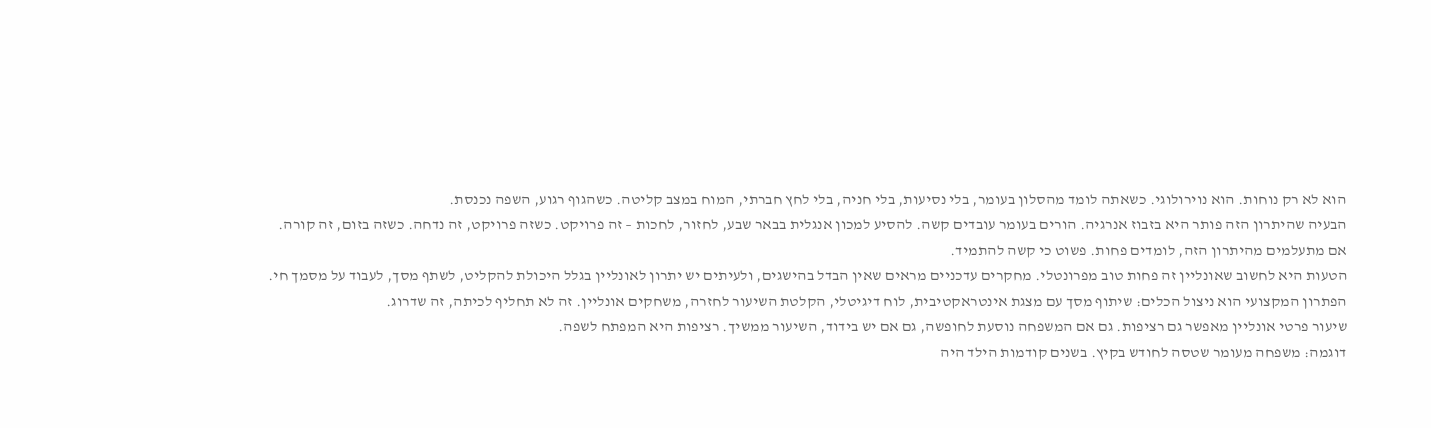הוא לא רק נוחות. הוא נוירולוגי. כשאתה לומד מהסלון בעומר, בלי נסיעות, בלי חניה, בלי לחץ חברתי, המוח במצב קליטה. כשהגוף רגוע, השפה נכנסת.
הבעיה שהיתרון הזה פותר היא בזבוז אנרגיה. הורים בעומר עובדים קשה. להסיע למכון אנגלית בבאר שבע, לחזור, לחכות – זה פרויקט. כשזה פרויקט, זה נדחה. כשזה בזום, זה קורה.
אם מתעלמים מהיתרון הזה, לומדים פחות. פשוט כי קשה להתמיד.
הטעות היא לחשוב שאונליין זה פחות טוב מפרונטלי. מחקרים עדכניים מראים שאין הבדל בהישגים, ולעיתים יש יתרון לאונליין בגלל היכולת להקליט, לשתף מסך, לעבוד על מסמך חי.
הפתרון המקצועי הוא ניצול הכלים: שיתוף מסך עם מצגת אינטראקטיבית, לוח דיגיטלי, הקלטת השיעור לחזרה, משחקים אונליין. זה לא תחליף לכיתה, זה שדרוג.
שיעור פרטי אונליין מאפשר גם רציפות. גם אם המשפחה נוסעת לחופשה, גם אם יש בידוד, השיעור ממשיך. רציפות היא המפתח לשפה.
דוגמה: משפחה מעומר שטסה לחודש בקיץ. בשנים קודמות הילד היה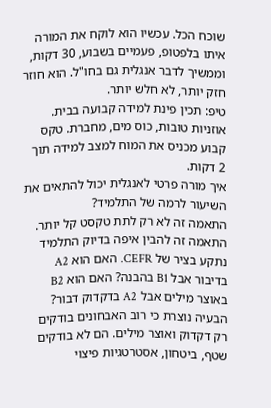שוכח הכל. עכשיו הוא לוקח את המורה איתו בלפטופ, פעמיים בשבוע, 30 דקות, וממשיך לדבר אנגלית גם בחו"ל. הוא חוזר חזק יותר, לא חלש יותר.
טיפ: תכין פינת למידה קבועה בבית. אוזניות טובות, כוס מים, מחברת. טקס קבוע מכניס את המוח למצב למידה תוך 2 דקות.
איך מורה פרטי לאנגלית יכול להתאים את השיעור לרמה של התלמיד?
התאמה זה לא רק לתת טקסט קל יותר. התאמה זה להבין איפה בדיוק התלמיד נתקע בציר של CEFR. האם הוא A2 בדיבור אבל B1 בהבנה? האם הוא B2 באוצר מילים אבל A2 בדקדוק דבור?
הבעיה נוצרת כי רוב האבחונים בודקים רק דקדוק ואוצר מילים. הם לא בודקים שטף, ביטחון, אסטרטגיות פיצוי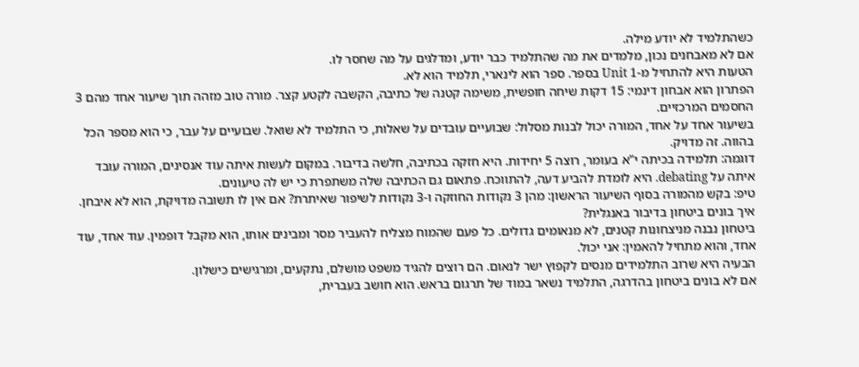כשהתלמיד לא יודע מילה.
אם לא מאבחנים נכון, מלמדים את מה שהתלמיד כבר יודע, ומדלגים על מה שחסר לו.
הטעות היא להתחיל מ-Unit 1 בספר. ספר הוא לינארי, תלמיד הוא לא.
הפתרון הוא אבחון דינמי: 15 דקות שיחה חופשית, משימה קטנה של כתיבה, הקשבה לקטע קצר. מורה טוב מזהה תוך שיעור אחד מהם 3 החסמים המרכזיים.
בשיעור אחד על אחד, המורה יכול לבנות מסלול: שבועיים עובדים על שאלות, כי התלמיד לא שואל. שבועיים על עבר, כי הוא מספר הכל בהווה. זה מדויק.
דוגמה: תלמידה בכיתה י"א בעומר, רוצה 5 יחידות. היא חזקה בכתיבה, חלשה בדיבור. במקום לעשות איתה עוד אנסינים, המורה עובד איתה על debating. היא לומדת להביע דעה, להתווכח. פתאום גם הכתיבה שלה משתפרת כי יש לה טיעונים.
טיפ: בקש מהמורה בסוף השיעור הראשון: מהן 3 נקודות החוזקה ו-3 נקודות לשיפור שאיתרת? אם אין לו תשובה מדויקת, הוא לא איבחן.
איך בונים ביטחון בדיבור באנגלית?
ביטחון נבנה מניצחונות קטנים, לא מנאומים גדולים. כל פעם שהמוח מצליח להעביר מסר ומבינים אותו, הוא מקבל דופמין. עוד אחד, עוד אחד, והוא מתחיל להאמין: אני יכול.
הבעיה היא שרוב התלמידים מנסים לקפוץ ישר לנאום. הם רוצים להגיד משפט מושלם, נתקעים, ומרגישים כישלון.
אם לא בונים ביטחון בהדרגה, התלמיד נשאר במוד של תרגום בראש. הוא חושב בעברית,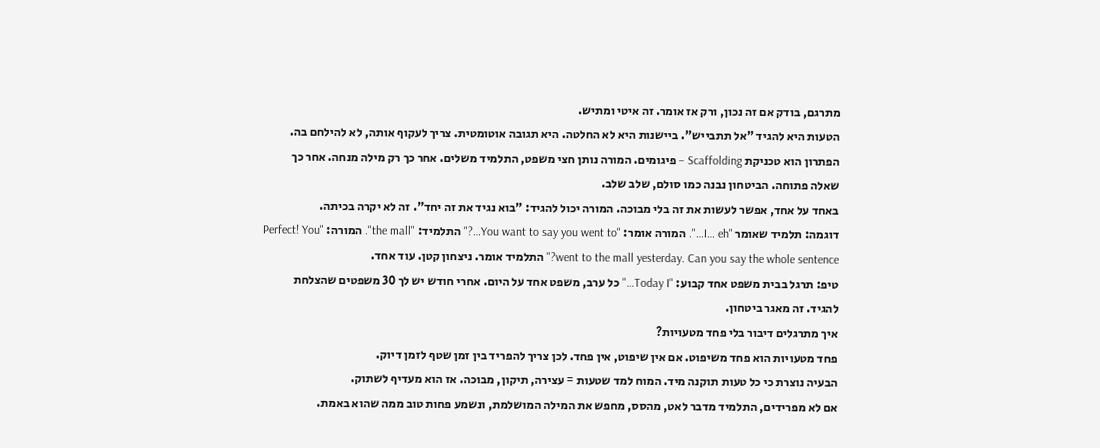מתרגם, בודק אם זה נכון, ורק אז אומר. זה איטי ומתיש.
הטעות היא להגיד "אל תתבייש". ביישנות היא לא החלטה. היא תגובה אוטומטית. צריך לעקוף אותה, לא להילחם בה.
הפתרון הוא טכניקת Scaffolding – פיגומים. המורה נותן חצי משפט, התלמיד משלים. אחר כך רק מילה מנחה. אחר כך שאלה פתוחה. הביטחון נבנה כמו סולם, שלב שלב.
באחד על אחד, אפשר לעשות את זה בלי מבוכה. המורה יכול להגיד: "בוא נגיד את זה יחד". זה לא יקרה בכיתה.
דוגמה: תלמיד שאומר "I… eh…". המורה אומר: "You want to say you went to…?" התלמיד: "the mall". המורה: "Perfect! You went to the mall yesterday. Can you say the whole sentence?" התלמיד אומר. ניצחון קטן. עוד אחד.
טיפ: תרגל בבית משפט אחד קבוע: "Today I…" כל ערב, משפט אחד על היום. אחרי חודש יש לך 30 משפטים שהצלחת להגיד. זה מאגר ביטחון.
איך מתרגלים דיבור בלי פחד מטעויות?
פחד מטעויות הוא פחד משיפוט. אם אין שיפוט, אין פחד. לכן צריך להפריד בין זמן שטף לזמן דיוק.
הבעיה נוצרת כי כל טעות תוקנה מיד. המוח למד שטעות = עצירה, תיקון, מבוכה. אז הוא מעדיף לשתוק.
אם לא מפרידים, התלמיד מדבר לאט, מהסס, מחפש את המילה המושלמת, ונשמע פחות טוב ממה שהוא באמת.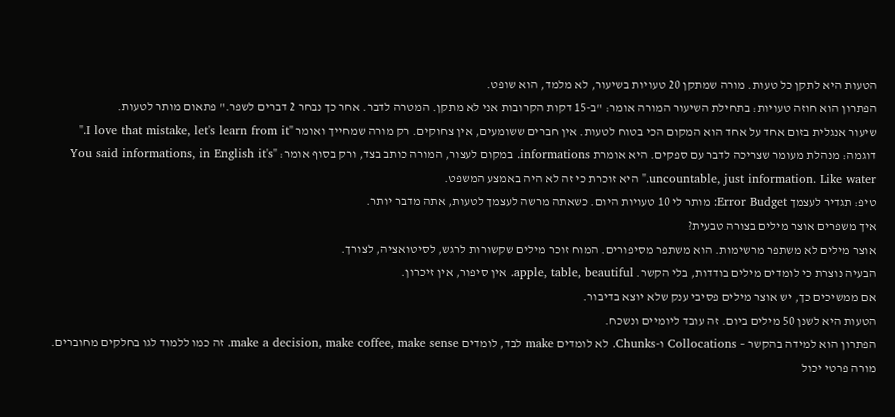הטעות היא לתקן כל טעות. מורה שמתקן 20 טעויות בשיעור, לא מלמד, הוא שופט.
הפתרון הוא חוזה טעויות: בתחילת השיעור המורה אומר: "ב-15 דקות הקרובות אני לא מתקן. המטרה לדבר. אחר כך נבחר 2 דברים לשפר." פתאום מותר לטעות.
שיעור אנגלית בזום אחד על אחד הוא המקום הכי בטוח לטעות. אין חברים ששומעים, אין צחוקים. רק מורה שמחייך ואומר "I love that mistake, let's learn from it."
דוגמה: מנהלת מעומר שצריכה לדבר עם ספקים. היא אומרת informations. במקום לעצור, המורה כותב בצד, ורק בסוף אומר: "You said informations, in English it's uncountable, just information. Like water." היא זוכרת כי זה לא היה באמצע המשפט.
טיפ: תגדיר לעצמך Error Budget: מותר לי 10 טעויות היום. כשאתה מרשה לעצמך לטעות, אתה מדבר יותר.
איך משפרים אוצר מילים בצורה טבעית?
אוצר מילים לא משתפר מרשימות. הוא משתפר מסיפורים. המוח זוכר מילים שקשורות לרגש, לסיטואציה, לצורך.
הבעיה נוצרת כי לומדים מילים בודדות, בלי הקשר. apple, table, beautiful. אין סיפור, אין זיכרון.
אם ממשיכים כך, יש אוצר מילים פסיבי ענק שלא יוצא בדיבור.
הטעות היא לשנן 50 מילים ביום. זה עובד ליומיים ונשכח.
הפתרון הוא למידה בהקשר – Collocations ו-Chunks. לא לומדים make לבד, לומדים make a decision, make coffee, make sense. זה כמו ללמוד לגו בחלקים מחוברים.
מורה פרטי יכול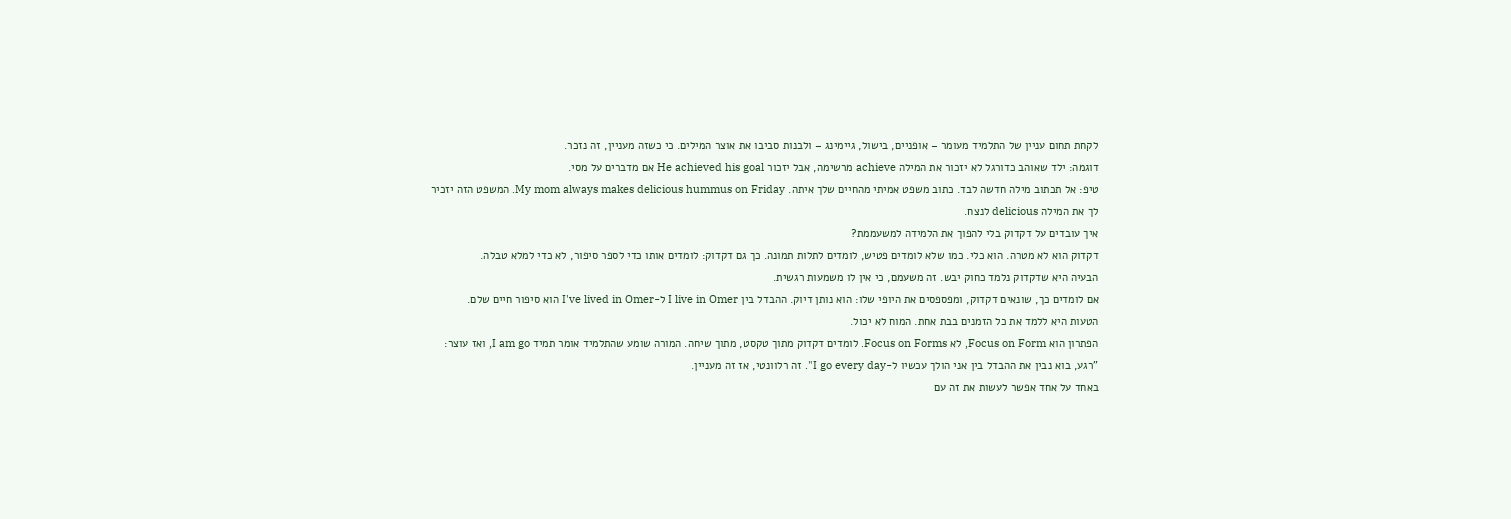לקחת תחום עניין של התלמיד מעומר – אופניים, בישול, גיימינג – ולבנות סביבו את אוצר המילים. כי כשזה מעניין, זה נזכר.
דוגמה: ילד שאוהב כדורגל לא יזכור את המילה achieve מרשימה, אבל יזכור He achieved his goal אם מדברים על מסי.
טיפ: אל תכתוב מילה חדשה לבד. כתוב משפט אמיתי מהחיים שלך איתה. My mom always makes delicious hummus on Friday. המשפט הזה יזכיר לך את המילה delicious לנצח.
איך עובדים על דקדוק בלי להפוך את הלמידה למשעממת?
דקדוק הוא לא מטרה. הוא כלי. כמו שלא לומדים פטיש, לומדים לתלות תמונה. כך גם דקדוק: לומדים אותו כדי לספר סיפור, לא כדי למלא טבלה.
הבעיה היא שדקדוק נלמד כחוק יבש. זה משעמם, כי אין לו משמעות רגשית.
אם לומדים כך, שונאים דקדוק, ומפספסים את היופי שלו: הוא נותן דיוק. ההבדל בין I live in Omer ל-I've lived in Omer הוא סיפור חיים שלם.
הטעות היא ללמד את כל הזמנים בבת אחת. המוח לא יכול.
הפתרון הוא Focus on Form, לא Focus on Forms. לומדים דקדוק מתוך טקסט, מתוך שיחה. המורה שומע שהתלמיד אומר תמיד I am go, ואז עוצר: "רגע, בוא נבין את ההבדל בין אני הולך עכשיו ל-I go every day". זה רלוונטי, אז זה מעניין.
באחד על אחד אפשר לעשות את זה עם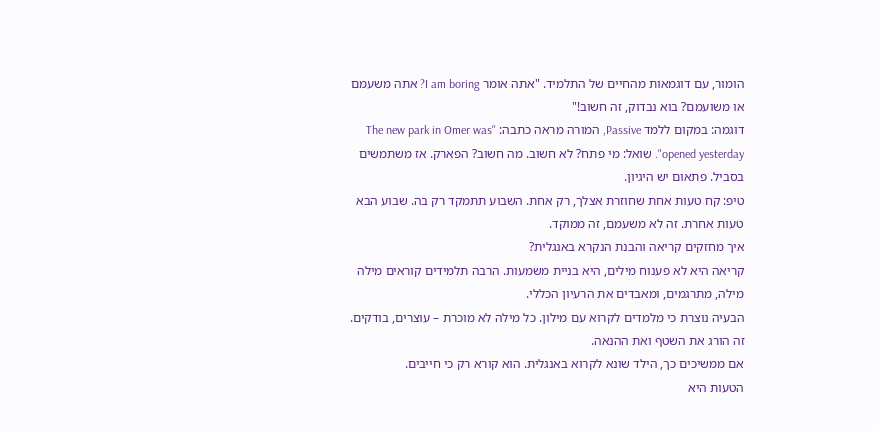הומור, עם דוגמאות מהחיים של התלמיד. "אתה אומר I am boring? אתה משעמם או משועמם? בוא נבדוק, זה חשוב!"
דוגמה: במקום ללמד Passive, המורה מראה כתבה: "The new park in Omer was opened yesterday". שואל: מי פתח? לא חשוב. מה חשוב? הפארק. אז משתמשים בסביל. פתאום יש היגיון.
טיפ: קח טעות אחת שחוזרת אצלך, רק אחת. השבוע תתמקד רק בה. שבוע הבא טעות אחרת. זה לא משעמם, זה ממוקד.
איך מחזקים קריאה והבנת הנקרא באנגלית?
קריאה היא לא פענוח מילים, היא בניית משמעות. הרבה תלמידים קוראים מילה מילה, מתרגמים, ומאבדים את הרעיון הכללי.
הבעיה נוצרת כי מלמדים לקרוא עם מילון. כל מילה לא מוכרת – עוצרים, בודקים. זה הורג את השטף ואת ההנאה.
אם ממשיכים כך, הילד שונא לקרוא באנגלית. הוא קורא רק כי חייבים.
הטעות היא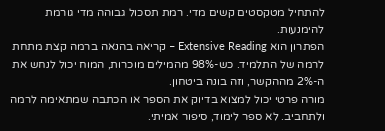להתחיל מטקסטים קשים מדי. רמת תסכול גבוהה מדי גורמת להימנעות.
הפתרון הוא Extensive Reading – קריאה בהנאה ברמה קצת מתחת לרמה של התלמיד. כש-98% מהמילים מוכרות, המוח יכול לנחש את ה-2% מההקשר, וזה בונה ביטחון.
מורה פרטי יכול למצוא בדיוק את הספר או הכתבה שמתאימה לרמה ולתחביב. לא ספר לימוד, סיפור אמיתי.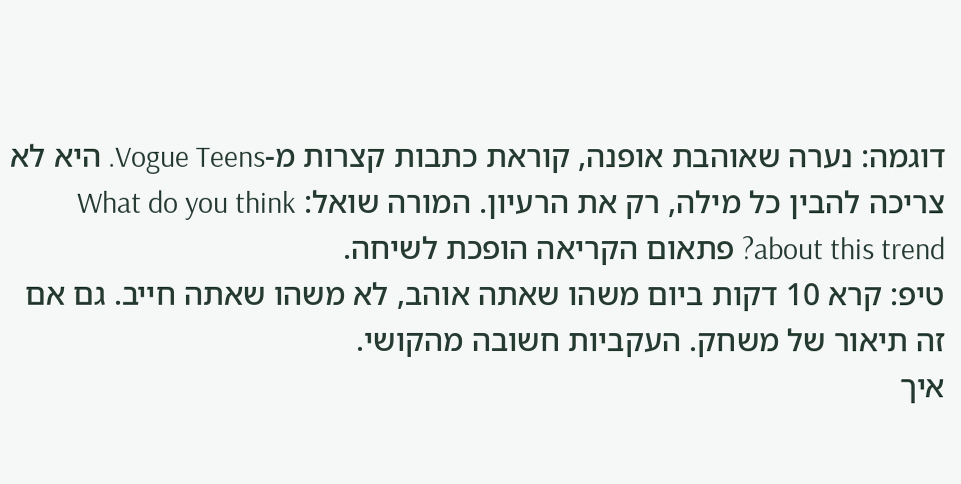דוגמה: נערה שאוהבת אופנה, קוראת כתבות קצרות מ-Vogue Teens. היא לא צריכה להבין כל מילה, רק את הרעיון. המורה שואל: What do you think about this trend? פתאום הקריאה הופכת לשיחה.
טיפ: קרא 10 דקות ביום משהו שאתה אוהב, לא משהו שאתה חייב. גם אם זה תיאור של משחק. העקביות חשובה מהקושי.
איך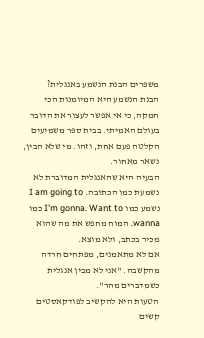משפרים הבנת הנשמע באנגלית?
הבנת הנשמע היא המיומנות הכי חמקה, כי אי אפשר לעצור את הדובר בעולם האמיתי. בבית ספר משמיעים הקלטה פעם אחת, וזהו. מי שלא הבין, נשאר מאחור.
הבעיה היא שהאנגלית המדוברת לא נשמעת כמו הכתובה. I am going to נשמע כמו I'm gonna. Want to כמו wanna. המוח מחפש את מה שהוא מכיר בכתב, ולא מוצא.
אם לא מתאמנים, מפתחים חרדה מהקשבה. "אני לא מבין אנגלית כשמדברים מהר".
הטעות היא להקשיב לפודקאסטים קשים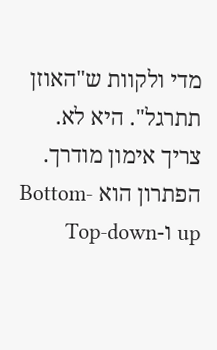מדי ולקוות ש"האוזן תתרגל". היא לא. צריך אימון מודרך.
הפתרון הוא Bottom-up ו-Top-down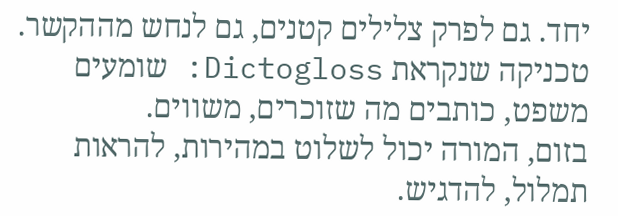יחד. גם לפרק צלילים קטנים, גם לנחש מההקשר. טכניקה שנקראת Dictogloss: שומעים משפט, כותבים מה שזוכרים, משווים.
בזום, המורה יכול לשלוט במהירות, להראות תמלול, להדגיש.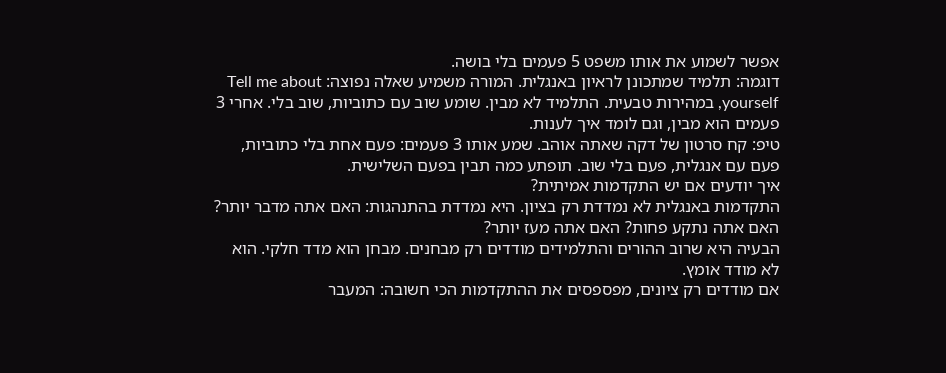אפשר לשמוע את אותו משפט 5 פעמים בלי בושה.
דוגמה: תלמיד שמתכונן לראיון באנגלית. המורה משמיע שאלה נפוצה: Tell me about yourself, במהירות טבעית. התלמיד לא מבין. שומע שוב עם כתוביות, שוב בלי. אחרי 3 פעמים הוא מבין, וגם לומד איך לענות.
טיפ: קח סרטון של דקה שאתה אוהב. שמע אותו 3 פעמים: פעם אחת בלי כתוביות, פעם עם אנגלית, פעם בלי שוב. תופתע כמה תבין בפעם השלישית.
איך יודעים אם יש התקדמות אמיתית?
התקדמות באנגלית לא נמדדת רק בציון. היא נמדדת בהתנהגות: האם אתה מדבר יותר? האם אתה נתקע פחות? האם אתה מעז יותר?
הבעיה היא שרוב ההורים והתלמידים מודדים רק מבחנים. מבחן הוא מדד חלקי. הוא לא מודד אומץ.
אם מודדים רק ציונים, מפספסים את ההתקדמות הכי חשובה: המעבר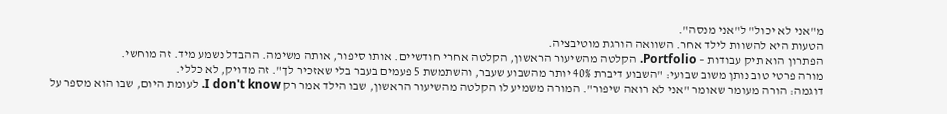מ"אני לא יכול" ל"אני מנסה".
הטעות היא להשוות לילד אחר. השוואה הורגת מוטיבציה.
הפתרון הוא תיק עבודות – Portfolio. הקלטה מהשיעור הראשון, הקלטה אחרי חודשיים. אותו סיפור, אותה משימה. ההבדל נשמע מיד. זה מוחשי.
מורה פרטי טוב נותן משוב שבועי: "השבוע דיברת 40% יותר מהשבוע שעבר, והשתמשת 5 פעמים בעבר בלי שאזכיר לך". זה מדויק, לא כללי.
דוגמה: הורה מעומר שאומר "אני לא רואה שיפור". המורה משמיע לו הקלטה מהשיעור הראשון, שבו הילד אמר רק I don't know. לעומת היום, שבו הוא מספר על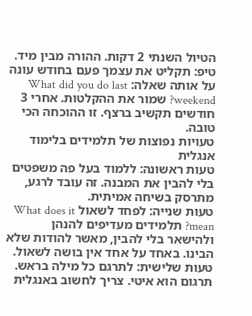הטיול השנתי 2 דקות. ההורה מבין מיד.
טיפ: תקליט את עצמך פעם בחודש עונה על אותה שאלה: What did you do last weekend? שמור את ההקלטות. אחרי 3 חודשים תקשיב ברצף. זו ההוכחה הכי טובה.
טעויות נפוצות של תלמידים בלימוד אנגלית
טעות ראשונה: ללמוד בעל פה משפטים בלי להבין את המבנה. זה עובד לרגע, מתרסק בשיחה אמיתית.
טעות שנייה: לפחד לשאול What does it mean? תלמידים מעדיפים להנהן ולהישאר בלי להבין, מאשר להודות שלא הבינו. באחד על אחד אין בושה לשאול.
טעות שלישית: לתרגם כל מילה בראש. תרגום הוא איטי. צריך לחשוב באנגלית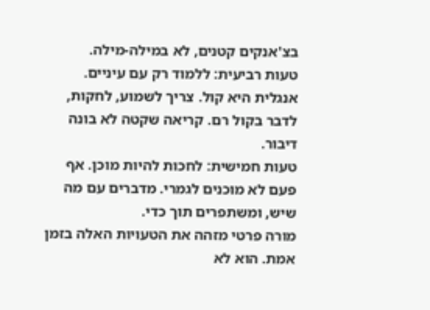בצ'אנקים קטנים, לא במילה-מילה.
טעות רביעית: ללמוד רק עם עיניים. אנגלית היא קול. צריך לשמוע, לחקות, לדבר בקול רם. קריאה שקטה לא בונה דיבור.
טעות חמישית: לחכות להיות מוכן. אף פעם לא מוכנים לגמרי. מדברים עם מה שיש, ומשתפרים תוך כדי.
מורה פרטי מזהה את הטעויות האלה בזמן אמת. הוא לא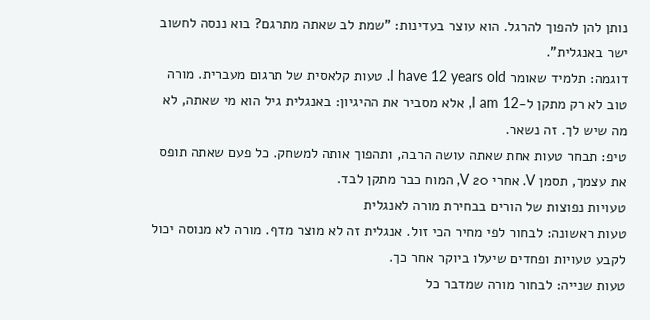נותן להן להפוך להרגל. הוא עוצר בעדינות: "שמת לב שאתה מתרגם? בוא ננסה לחשוב ישר באנגלית".
דוגמה: תלמיד שאומר I have 12 years old. טעות קלאסית של תרגום מעברית. מורה טוב לא רק מתקן ל-I am 12, אלא מסביר את ההיגיון: באנגלית גיל הוא מי שאתה, לא מה שיש לך. זה נשאר.
טיפ: תבחר טעות אחת שאתה עושה הרבה, ותהפוך אותה למשחק. כל פעם שאתה תופס את עצמך, תסמן V. אחרי 20 V, המוח כבר מתקן לבד.
טעויות נפוצות של הורים בבחירת מורה לאנגלית
טעות ראשונה: לבחור לפי מחיר הכי זול. אנגלית זה לא מוצר מדף. מורה לא מנוסה יכול לקבע טעויות ופחדים שיעלו ביוקר אחר כך.
טעות שנייה: לבחור מורה שמדבר כל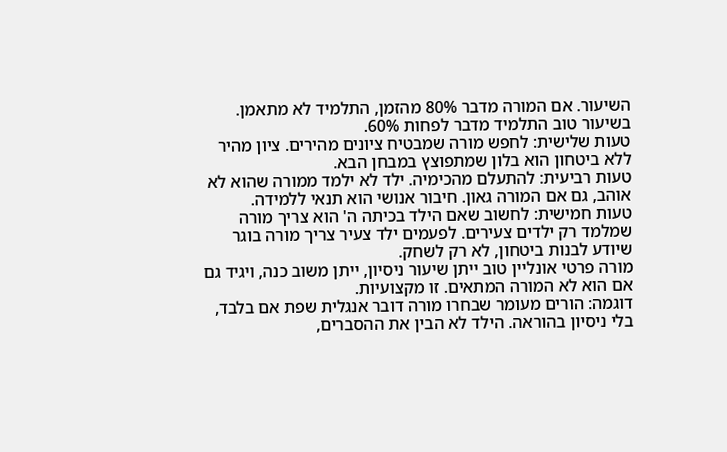השיעור. אם המורה מדבר 80% מהזמן, התלמיד לא מתאמן. בשיעור טוב התלמיד מדבר לפחות 60%.
טעות שלישית: לחפש מורה שמבטיח ציונים מהירים. ציון מהיר ללא ביטחון הוא בלון שמתפוצץ במבחן הבא.
טעות רביעית: להתעלם מהכימיה. ילד לא ילמד ממורה שהוא לא אוהב, גם אם המורה גאון. חיבור אנושי הוא תנאי ללמידה.
טעות חמישית: לחשוב שאם הילד בכיתה ה' הוא צריך מורה שמלמד רק ילדים צעירים. לפעמים ילד צעיר צריך מורה בוגר שיודע לבנות ביטחון, לא רק לשחק.
מורה פרטי אונליין טוב ייתן שיעור ניסיון, ייתן משוב כנה, ויגיד גם אם הוא לא המורה המתאים. זו מקצועיות.
דוגמה: הורים מעומר שבחרו מורה דובר אנגלית שפת אם בלבד, בלי ניסיון בהוראה. הילד לא הבין את ההסברים,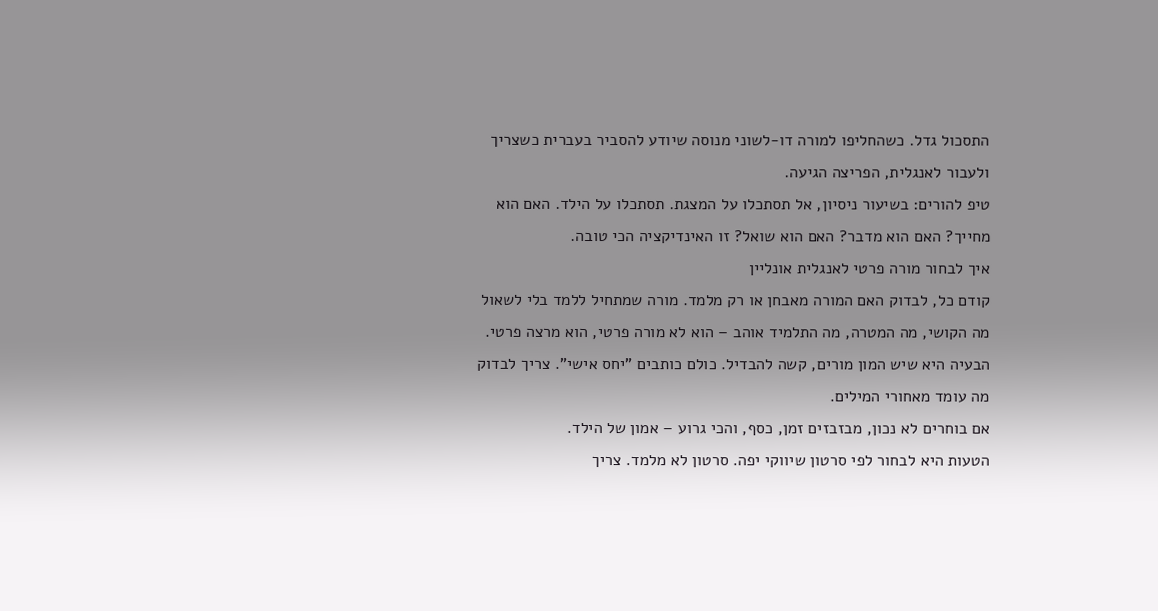התסכול גדל. כשהחליפו למורה דו-לשוני מנוסה שיודע להסביר בעברית כשצריך ולעבור לאנגלית, הפריצה הגיעה.
טיפ להורים: בשיעור ניסיון, אל תסתכלו על המצגת. תסתכלו על הילד. האם הוא מחייך? האם הוא מדבר? האם הוא שואל? זו האינדיקציה הכי טובה.
איך לבחור מורה פרטי לאנגלית אונליין
קודם כל, לבדוק האם המורה מאבחן או רק מלמד. מורה שמתחיל ללמד בלי לשאול מה הקושי, מה המטרה, מה התלמיד אוהב – הוא לא מורה פרטי, הוא מרצה פרטי.
הבעיה היא שיש המון מורים, קשה להבדיל. כולם כותבים "יחס אישי". צריך לבדוק מה עומד מאחורי המילים.
אם בוחרים לא נכון, מבזבזים זמן, כסף, והכי גרוע – אמון של הילד.
הטעות היא לבחור לפי סרטון שיווקי יפה. סרטון לא מלמד. צריך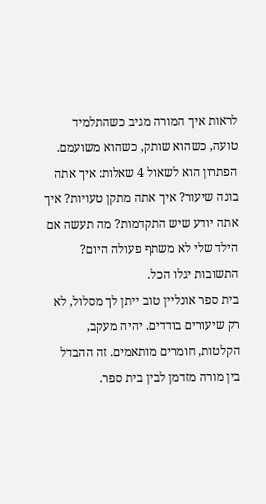לראות איך המורה מגיב כשהתלמיד טועה, כשהוא שותק, כשהוא משועמם.
הפתרון הוא לשאול 4 שאלות: איך אתה בונה שיעור? איך אתה מתקן טעויות? איך אתה יודע שיש התקדמות? מה תעשה אם הילד שלי לא משתף פעולה היום? התשובות יגלו הכל.
בית ספר אונליין טוב ייתן לך מסלול, לא רק שיעורים בודדים. יהיה מעקב, הקלטות, חומרים מותאמים. זה ההבדל בין מורה מזדמן לבין בית ספר.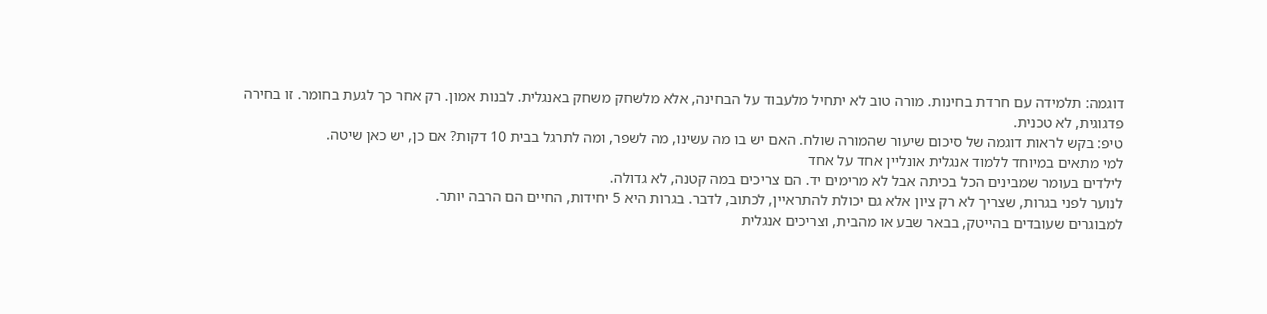דוגמה: תלמידה עם חרדת בחינות. מורה טוב לא יתחיל מלעבוד על הבחינה, אלא מלשחק משחק באנגלית. לבנות אמון. רק אחר כך לגעת בחומר. זו בחירה פדגוגית, לא טכנית.
טיפ: בקש לראות דוגמה של סיכום שיעור שהמורה שולח. האם יש בו מה עשינו, מה לשפר, ומה לתרגל בבית 10 דקות? אם כן, יש כאן שיטה.
למי מתאים במיוחד ללמוד אנגלית אונליין אחד על אחד
לילדים בעומר שמבינים הכל בכיתה אבל לא מרימים יד. הם צריכים במה קטנה, לא גדולה.
לנוער לפני בגרות, שצריך לא רק ציון אלא גם יכולת להתראיין, לכתוב, לדבר. בגרות היא 5 יחידות, החיים הם הרבה יותר.
למבוגרים שעובדים בהייטק, בבאר שבע או מהבית, וצריכים אנגלית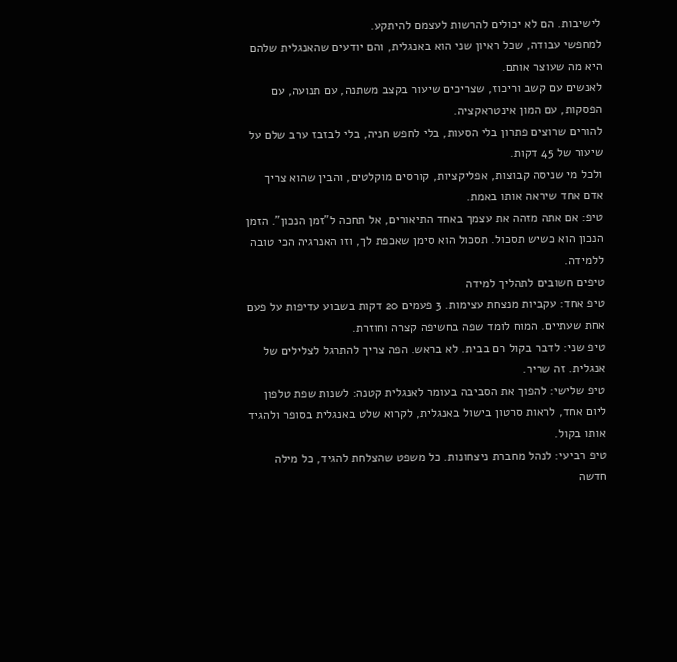לישיבות. הם לא יכולים להרשות לעצמם להיתקע.
למחפשי עבודה, שכל ראיון שני הוא באנגלית, והם יודעים שהאנגלית שלהם היא מה שעוצר אותם.
לאנשים עם קשב וריכוז, שצריכים שיעור בקצב משתנה, עם תנועה, עם הפסקות, עם המון אינטראקציה.
להורים שרוצים פתרון בלי הסעות, בלי לחפש חניה, בלי לבזבז ערב שלם על שיעור של 45 דקות.
ולכל מי שניסה קבוצות, אפליקציות, קורסים מוקלטים, והבין שהוא צריך אדם אחד שיראה אותו באמת.
טיפ: אם אתה מזהה את עצמך באחד התיאורים, אל תחכה ל"זמן הנכון". הזמן הנכון הוא כשיש תסכול. תסכול הוא סימן שאכפת לך, וזו האנרגיה הכי טובה ללמידה.
טיפים חשובים לתהליך למידה
טיפ אחד: עקביות מנצחת עצימות. 3 פעמים 20 דקות בשבוע עדיפות על פעם אחת שעתיים. המוח לומד שפה בחשיפה קצרה וחוזרת.
טיפ שני: לדבר בקול רם בבית. לא בראש. הפה צריך להתרגל לצלילים של אנגלית. זה שריר.
טיפ שלישי: להפוך את הסביבה בעומר לאנגלית קטנה: לשנות שפת טלפון ליום אחד, לראות סרטון בישול באנגלית, לקרוא שלט באנגלית בסופר ולהגיד אותו בקול.
טיפ רביעי: לנהל מחברת ניצחונות. כל משפט שהצלחת להגיד, כל מילה חדשה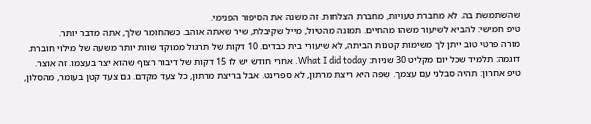שהשתמשת בה. לא מחברת טעויות, מחברת הצלחות. זה משנה את הסיפור הפנימי.
טיפ חמישי: להביא לשיעור משהו מהחיים. תמונה מהטיול, מייל שקיבלת, שיר שאתה אוהב. כשהחומר שלך, אתה מדבר יותר.
מורה פרטי טוב ייתן לך משימות קטנות הביתה, לא שיעורי בית כבדים. 10 דקות של תרגול ממוקד שוות יותר משעה של מילוי חוברת.
דוגמה: תלמיד שכל יום מקליט 30 שניות: What I did today. אחרי חודש יש לו 15 דקות של דיבור רצוף שהוא יצר בעצמו. זה אוצר.
טיפ אחרון: תהיה סבלני עם עצמך. שפה היא ריצת מרתון, לא ספרינט. אבל בריצת מרתון, כל צעד מקדם. גם צעד קטן בעומר, מהסלון,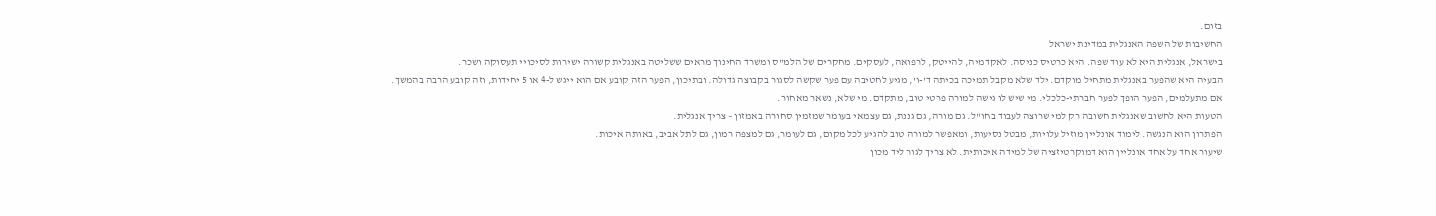בזום.
החשיבות של השפה האנגלית במדינת ישראל
בישראל, אנגלית היא לא עוד שפה. היא כרטיס כניסה. לאקדמיה, להייטק, לרפואה, לעסקים. מחקרים של הלמ"ס ומשרד החינוך מראים ששליטה באנגלית קשורה ישירות לסיכויי תעסוקה ושכר.
הבעיה היא שהפער באנגלית מתחיל מוקדם. ילד שלא מקבל תמיכה בכיתה ד'-ו', מגיע לחטיבה עם פער שקשה לסגור בקבוצה גדולה. ובתיכון, הפער הזה קובע אם הוא ייגש ל-4 או 5 יחידות, וזה קובע הרבה בהמשך.
אם מתעלמים, הפער הופך לפער חברתי-כלכלי. מי שיש לו גישה למורה פרטי טוב, מתקדם. מי שלא, נשאר מאחור.
הטעות היא לחשוב שאנגלית חשובה רק למי שרוצה לעבוד בחו"ל. גם מורה, גם גננת, גם עצמאי בעומר שמזמין סחורה באמזון – צריך אנגלית.
הפתרון הוא הנגשה. לימוד אונליין מוזיל עלויות, מבטל נסיעות, ומאפשר למורה טוב להגיע לכל מקום, גם לעומר, גם למצפה רמון, גם לתל אביב, באותה איכות.
שיעור אחד על אחד אונליין הוא דמוקרטיזציה של למידה איכותית. לא צריך לגור ליד מכון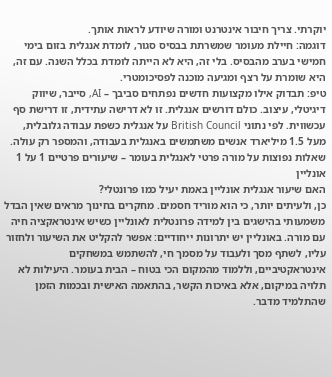יוקרתי. צריך חיבור אינטרנט ומורה שיודע לראות אותך.
דוגמה: חיילת מעומר שמשרתת בבסיס סגור, לומדת אנגלית בזום בימי חמישי בערב מהבסיס. בלי זה, היא לא הייתה לומדת בכלל השנה. עם זה, היא שומרת על רצף ומגיעה מוכנה לפסיכומטרי.
טיפ: תבדוק אילו מקצועות חדשים נפתחים סביבך – AI, סייבר, שיווק דיגיטלי, עיצוב. כולם דורשים אנגלית. זו לא דרישה עתידית, זו דרישת סף עכשווית. לפי נתוני British Council על אנגלית כשפת עבודה גלובלית, מעל 1.5 מיליארד אנשים משתמשים באנגלית בעבודה, והמספר רק עולה.
שאלות נפוצות על מורה פרטי לאנגלית בעומר – שיעורים פרטיים 1 על 1 אונליין
האם שיעור אנגלית אונליין באמת יעיל כמו פרונטלי?
כן, ולעיתים יותר, כי הוא מוריד חסמים. מחקרים בחינוך מראים שאין הבדל משמעותי בהישגים בין למידה פרונטלית לאונליין כשיש אינטראקציה חיה עם מורה. באונליין יש יתרונות ייחודיים: אפשר להקליט את השיעור ולחזור עליו, לשתף מסך ולעבוד על מסמך חי, להשתמש במשחקים אינטראקטיביים, וללמוד מהמקום הכי בטוח – הבית בעומר. היעילות לא תלויה במיקום, אלא באיכות הקשר, בהתאמה האישית ובכמות הזמן שהתלמיד מדבר.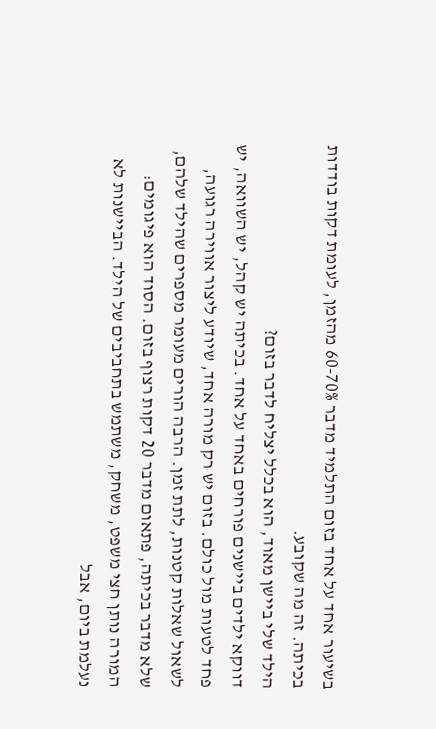בשיעור אחד על אחד בזום התלמיד מדבר 60-70% מהזמן, לעומת דקות בודדות בכיתה. זה מה שקובע.
הילד שלי ביישן מאוד, הוא בכלל יצליח לדבר בזום?
דווקא ילדים ביישנים פורחים באחד על אחד. בכיתה יש קהל, יש השוואה, יש פחד לטעות מול כולם. בזום יש רק מורה אחד, שיודע ליצור אווירה רגועה, לשאול שאלות קטנות, לתת זמן. הרבה הורים מעומר מספרים שהילד שלהם, שלא מדבר בכיתה, פתאום מדבר 20 דקות רצוף בזום. הסוד הוא פיגומים: המורה נותן חצי משפט, משחק, משתמש בתחביבים של הילד. הביישנות לא נעלמת ביום, אבל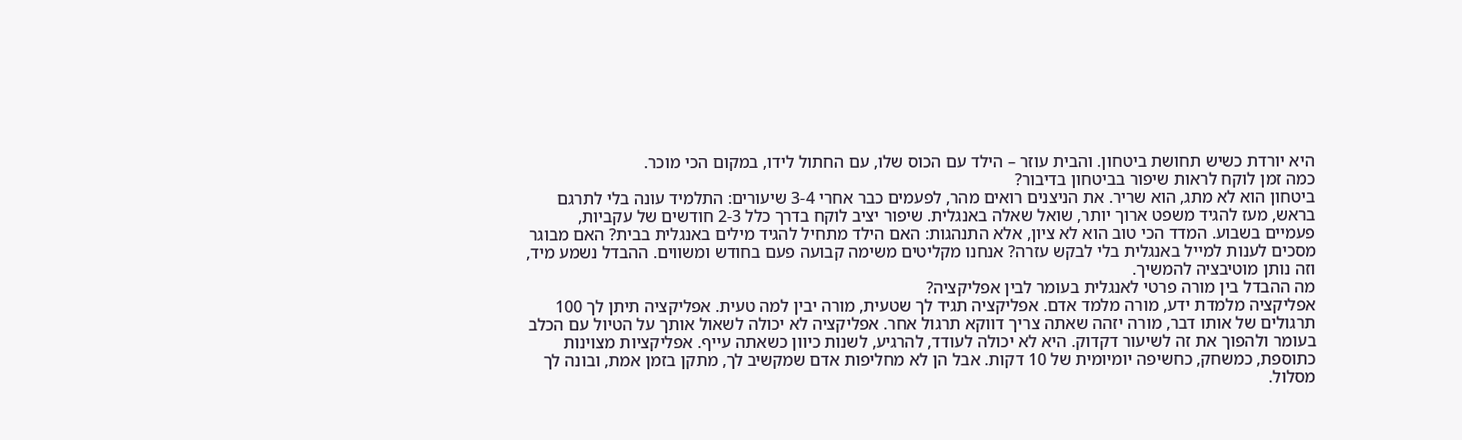היא יורדת כשיש תחושת ביטחון. והבית עוזר – הילד עם הכוס שלו, עם החתול לידו, במקום הכי מוכר.
כמה זמן לוקח לראות שיפור בביטחון בדיבור?
ביטחון הוא לא מתג, הוא שריר. את הניצנים רואים מהר, לפעמים כבר אחרי 3-4 שיעורים: התלמיד עונה בלי לתרגם בראש, מעז להגיד משפט ארוך יותר, שואל שאלה באנגלית. שיפור יציב לוקח בדרך כלל 2-3 חודשים של עקביות, פעמיים בשבוע. המדד הכי טוב הוא לא ציון, אלא התנהגות: האם הילד מתחיל להגיד מילים באנגלית בבית? האם מבוגר מסכים לענות למייל באנגלית בלי לבקש עזרה? אנחנו מקליטים משימה קבועה פעם בחודש ומשווים. ההבדל נשמע מיד, וזה נותן מוטיבציה להמשיך.
מה ההבדל בין מורה פרטי לאנגלית בעומר לבין אפליקציה?
אפליקציה מלמדת ידע, מורה מלמד אדם. אפליקציה תגיד לך שטעית, מורה יבין למה טעית. אפליקציה תיתן לך 100 תרגולים של אותו דבר, מורה יזהה שאתה צריך דווקא תרגול אחר. אפליקציה לא יכולה לשאול אותך על הטיול עם הכלב בעומר ולהפוך את זה לשיעור דקדוק. היא לא יכולה לעודד, להרגיע, לשנות כיוון כשאתה עייף. אפליקציות מצוינות כתוספת, כמשחק, כחשיפה יומיומית של 10 דקות. אבל הן לא מחליפות אדם שמקשיב לך, מתקן בזמן אמת, ובונה לך מסלול.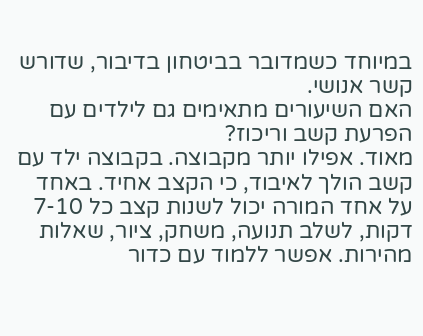במיוחד כשמדובר בביטחון בדיבור, שדורש קשר אנושי.
האם השיעורים מתאימים גם לילדים עם הפרעת קשב וריכוז?
מאוד. אפילו יותר מקבוצה. בקבוצה ילד עם קשב הולך לאיבוד, כי הקצב אחיד. באחד על אחד המורה יכול לשנות קצב כל 7-10 דקות, לשלב תנועה, משחק, ציור, שאלות מהירות. אפשר ללמוד עם כדור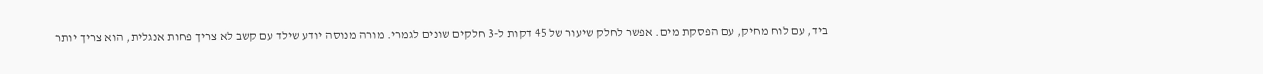ביד, עם לוח מחיק, עם הפסקת מים. אפשר לחלק שיעור של 45 דקות ל-3 חלקים שונים לגמרי. מורה מנוסה יודע שילד עם קשב לא צריך פחות אנגלית, הוא צריך יותר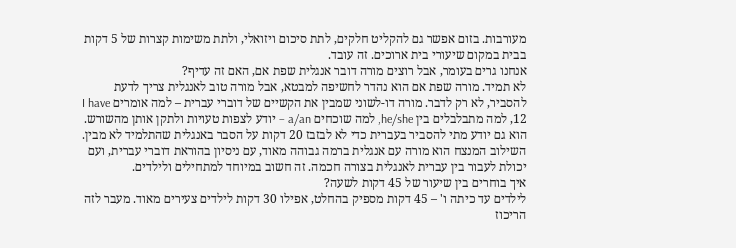מעורבות. בזום אפשר גם להקליט חלקים, לתת סיכום ויזואלי, ולתת משימות קצרות של 5 דקות בבית במקום שיעורי בית ארוכים. זה עובד.
אנחנו גרים בעומר, אבל רוצים מורה דובר אנגלית שפת אם, האם זה עדיף?
לא תמיד. מורה שפת אם הוא נהדר לחשיפה למבטא, אבל מורה טוב לאנגלית צריך לדעת להסביר, לא רק לדבר. מורה דו-לשוני שמבין את הקשיים של דוברי עברית – למה אומרים I have 12, למה מתבלבלים בין he/she, למה שוכחים a/an – יודע לצפות טעויות ולתקן אותן מהשורש. הוא גם יודע מתי להסביר בעברית כדי לא לבזבז 20 דקות על הסבר באנגלית שהתלמיד לא מבין. השילוב המנצח הוא מורה עם אנגלית ברמה גבוהה מאוד, עם ניסיון בהוראת דוברי עברית, ועם יכולת לעבור בין עברית לאנגלית בצורה חכמה. זה חשוב במיוחד למתחילים ולילדים.
איך בוחרים בין שיעור של 45 דקות לשעה?
לילדים עד כיתה ו' – 45 דקות מספיק בהחלט, אפילו 30 דקות לילדים צעירים מאוד. מעבר לזה הריכוז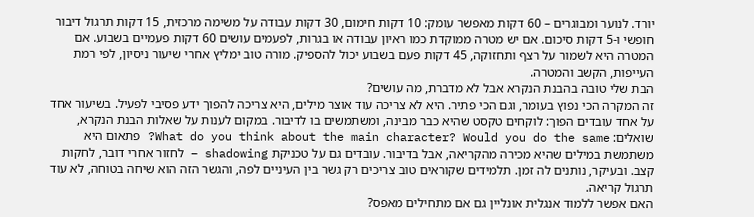יורד. לנוער ומבוגרים – 60 דקות מאפשר עומק: 10 דקות חימום, 30 דקות עבודה על משימה מרכזית, 15 דקות תרגול דיבור חופשי ו-5 דקות סיכום. אם יש מטרה ממוקדת כמו ראיון עבודה או בגרות, לפעמים עושים 60 דקות פעמיים בשבוע. אם המטרה היא לשמור על רצף ותחזוקה, 45 דקות פעם בשבוע יכול להספיק. מורה טוב ימליץ אחרי שיעור ניסיון, לפי רמת העייפות, הקשב והמטרה.
הבת שלי טובה בהבנת הנקרא אבל לא מדברת, מה עושים?
זה המקרה הכי נפוץ בעומר, וגם הכי פתיר. היא לא צריכה עוד אוצר מילים, היא צריכה להפוך ידע פסיבי לפעיל. בשיעור אחד על אחד עובדים הפוך: לוקחים טקסט שהיא כבר מבינה, ומשתמשים בו לדיבור. במקום לענות על שאלות הבנת הנקרא, שואלים: What do you think about the main character? Would you do the same? פתאום היא משתמשת במילים שהיא מכירה מהקריאה, אבל בדיבור. עובדים גם על טכניקת shadowing – לחזור אחרי דובר, לחקות קצב. ובעיקר, נותנים לה זמן. תלמידים שקוראים טוב צריכים רק גשר בין העיניים לפה, והגשר הזה הוא שיחה בטוחה, לא עוד תרגול קריאה.
האם אפשר ללמוד אנגלית אונליין גם אם מתחילים מאפס?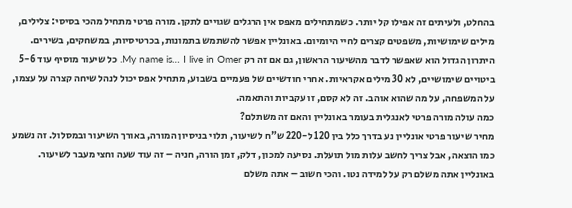בהחלט, ולעיתים זה אפילו קל יותר. כשמתחילים מאפס אין הרגלים שגויים לתקן. מורה פרטי מתחיל מהכי בסיסי: צלילים, מילים שימושיות, משפטים קצרים לחיי היומיום. באונליין אפשר להשתמש בתמונות, בכרטיסיות, במשחקים, בשירים. היתרון הגדול הוא שאפשר לדבר מהשיעור הראשון, גם אם זה רק My name is… I live in Omer. כל שיעור מוסיף עוד 5-6 ביטויים שימושיים, לא 30 מילים אקראיות. אחרי חודשיים של פעמיים בשבוע, מתחיל אפס יכול לנהל שיחה קצרה על עצמו, על המשפחה, על מה שהוא אוהב. זה לא קסם, זו עקביות והתאמה.
כמה עולה מורה פרטי לאנגלית בעומר באונליין והאם זה משתלם?
מחיר שיעור פרטי אונליין נע בדרך כלל בין 120 ל-220 ש"ח לשיעור, תלוי בניסיון המורה, באורך השיעור ובמסלול. זה נשמע כמו הוצאה, אבל צריך לחשב עלות מול תועלת. נסיעה למכון, דלק, זמן הורה, חניה – זה עוד שעה וחצי מעבר לשיעור. באונליין אתה משלם רק על למידה נטו. והכי חשוב – אתה משלם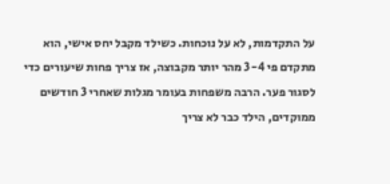על התקדמות, לא על נוכחות. כשילד מקבל יחס אישי, הוא מתקדם פי 3-4 מהר יותר מקבוצה, אז צריך פחות שיעורים כדי לסגור פער. הרבה משפחות בעומר מגלות שאחרי 3 חודשים ממוקדים, הילד כבר לא צריך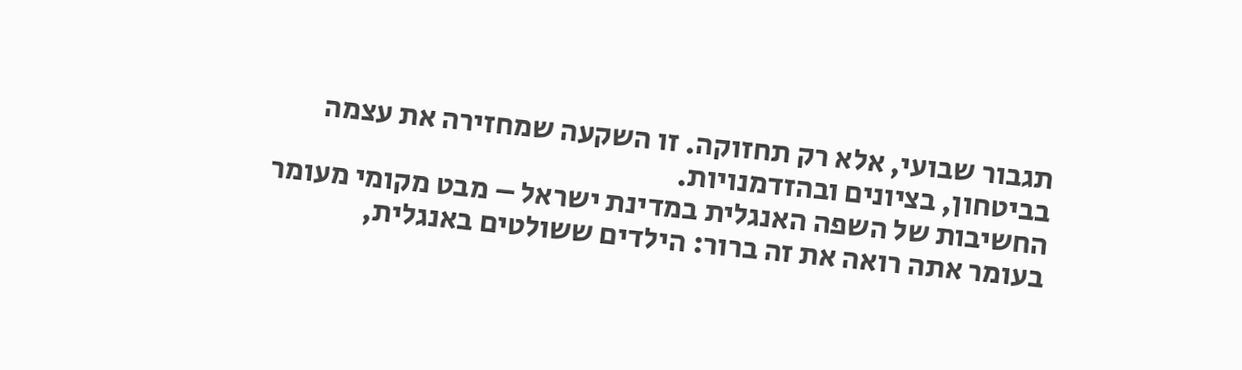תגבור שבועי, אלא רק תחזוקה. זו השקעה שמחזירה את עצמה בביטחון, בציונים ובהזדמנויות.
החשיבות של השפה האנגלית במדינת ישראל – מבט מקומי מעומר
בעומר אתה רואה את זה ברור: הילדים ששולטים באנגלית,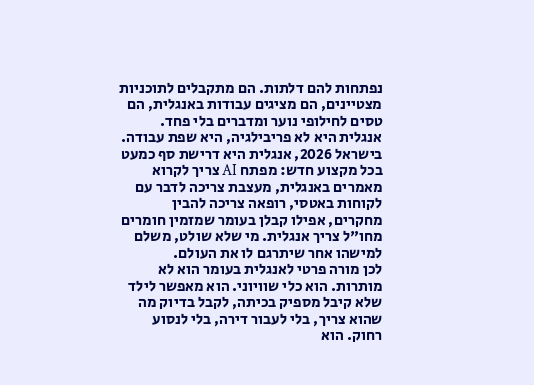נפתחות להם דלתות. הם מתקבלים לתוכניות מצטיינים, הם מציגים עבודות באנגלית, הם טסים לחילופי נוער ומדברים בלי פחד. אנגלית היא לא פריבילגיה, היא שפת עבודה.
בישראל 2026, אנגלית היא דרישת סף כמעט בכל מקצוע חדש: מפתח AI צריך לקרוא מאמרים באנגלית, מעצבת צריכה לדבר עם לקוחות באטסי, רופאה צריכה להבין מחקרים, אפילו קבלן בעומר שמזמין חומרים מחו"ל צריך אנגלית. מי שלא שולט, משלם למישהו אחר שיתרגם לו את העולם.
לכן מורה פרטי לאנגלית בעומר הוא לא מותרות. הוא כלי שוויוני. הוא מאפשר לילד שלא קיבל מספיק בכיתה, לקבל בדיוק מה שהוא צריך, בלי לעבור דירה, בלי לנסוע רחוק. הוא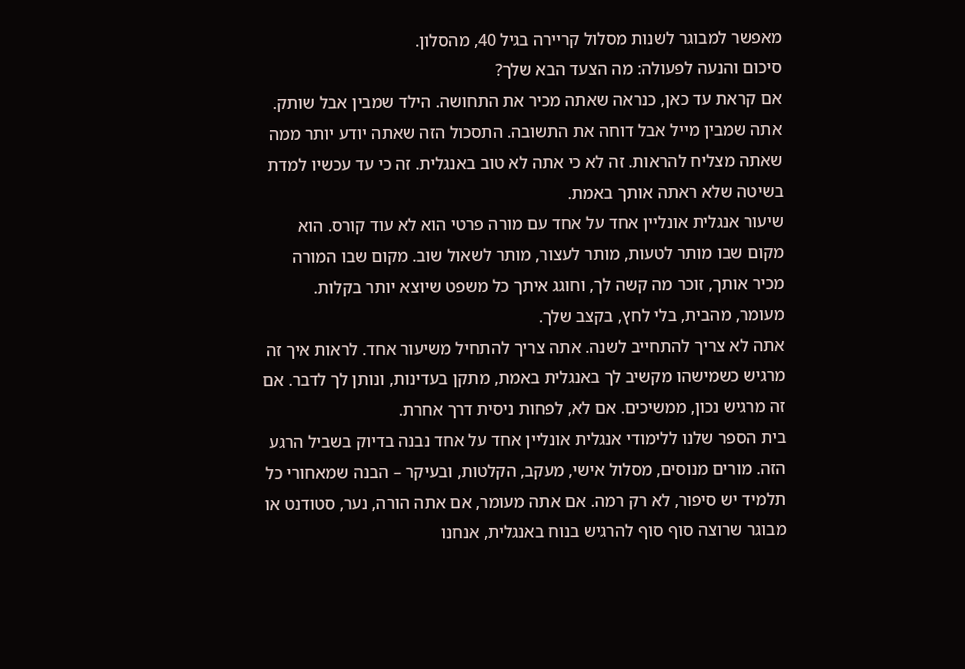מאפשר למבוגר לשנות מסלול קריירה בגיל 40, מהסלון.
סיכום והנעה לפעולה: מה הצעד הבא שלך?
אם קראת עד כאן, כנראה שאתה מכיר את התחושה. הילד שמבין אבל שותק. אתה שמבין מייל אבל דוחה את התשובה. התסכול הזה שאתה יודע יותר ממה שאתה מצליח להראות. זה לא כי אתה לא טוב באנגלית. זה כי עד עכשיו למדת בשיטה שלא ראתה אותך באמת.
שיעור אנגלית אונליין אחד על אחד עם מורה פרטי הוא לא עוד קורס. הוא מקום שבו מותר לטעות, מותר לעצור, מותר לשאול שוב. מקום שבו המורה מכיר אותך, זוכר מה קשה לך, וחוגג איתך כל משפט שיוצא יותר בקלות. מעומר, מהבית, בלי לחץ, בקצב שלך.
אתה לא צריך להתחייב לשנה. אתה צריך להתחיל משיעור אחד. לראות איך זה מרגיש כשמישהו מקשיב לך באנגלית באמת, מתקן בעדינות, ונותן לך לדבר. אם זה מרגיש נכון, ממשיכים. אם לא, לפחות ניסית דרך אחרת.
בית הספר שלנו ללימודי אנגלית אונליין אחד על אחד נבנה בדיוק בשביל הרגע הזה. מורים מנוסים, מסלול אישי, מעקב, הקלטות, ובעיקר – הבנה שמאחורי כל תלמיד יש סיפור, לא רק רמה. אם אתה מעומר, אם אתה הורה, נער, סטודנט או מבוגר שרוצה סוף סוף להרגיש בנוח באנגלית, אנחנו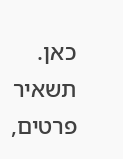כאן.
תשאיר פרטים,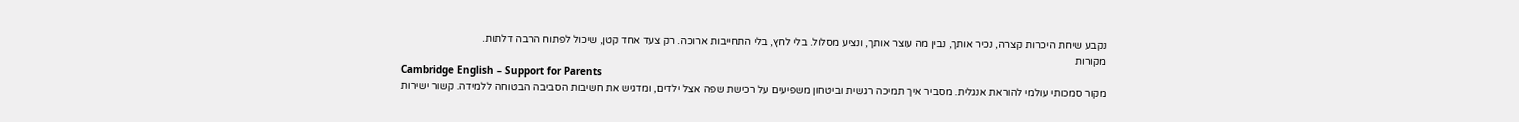נקבע שיחת היכרות קצרה, נכיר אותך, נבין מה עוצר אותך, ונציע מסלול. בלי לחץ, בלי התחייבות ארוכה. רק צעד אחד קטן, שיכול לפתוח הרבה דלתות.
מקורות
Cambridge English – Support for Parents
מקור סמכותי עולמי להוראת אנגלית. מסביר איך תמיכה רגשית וביטחון משפיעים על רכישת שפה אצל ילדים, ומדגיש את חשיבות הסביבה הבטוחה ללמידה. קשור ישירות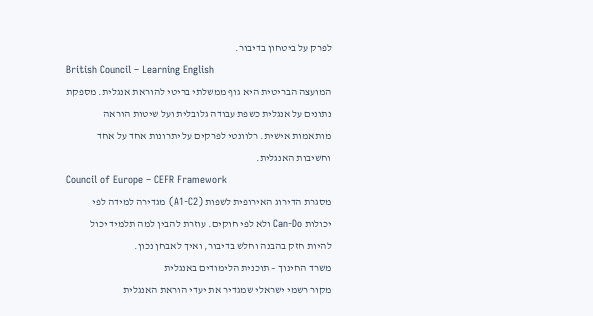לפרק על ביטחון בדיבור.
British Council – Learning English
המועצה הבריטית היא גוף ממשלתי בריטי להוראת אנגלית. מספקת נתונים על אנגלית כשפת עבודה גלובלית ועל שיטות הוראה מותאמות אישית. רלוונטי לפרקים על יתרונות אחד על אחד וחשיבות האנגלית.
Council of Europe – CEFR Framework
מסגרת הדירוג האירופית לשפות (A1-C2) מגדירה למידה לפי יכולות Can-Do ולא לפי חוקים. עוזרת להבין למה תלמיד יכול להיות חזק בהבנה וחלש בדיבור, ואיך לאבחן נכון.
משרד החינוך – תוכנית הלימודים באנגלית
מקור רשמי ישראלי שמגדיר את יעדי הוראת האנגלית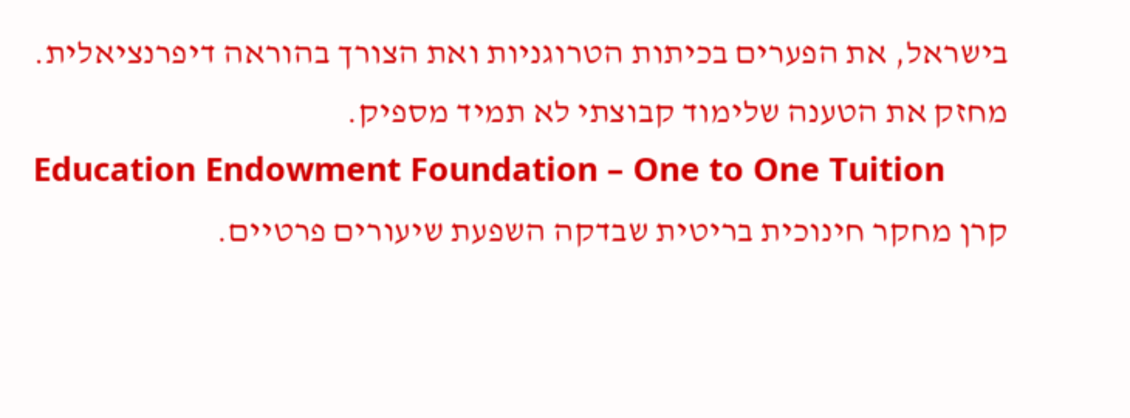בישראל, את הפערים בכיתות הטרוגניות ואת הצורך בהוראה דיפרנציאלית. מחזק את הטענה שלימוד קבוצתי לא תמיד מספיק.
Education Endowment Foundation – One to One Tuition
קרן מחקר חינוכית בריטית שבדקה השפעת שיעורים פרטיים.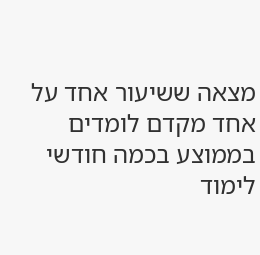מצאה ששיעור אחד על אחד מקדם לומדים בממוצע בכמה חודשי לימוד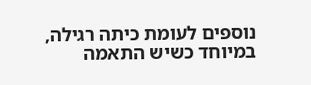נוספים לעומת כיתה רגילה, במיוחד כשיש התאמה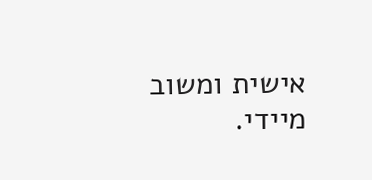אישית ומשוב מיידי.